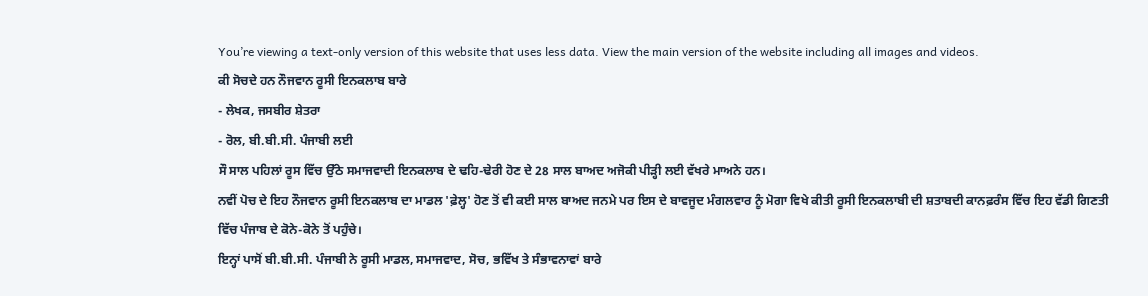You’re viewing a text-only version of this website that uses less data. View the main version of the website including all images and videos.
ਕੀ ਸੋਚਦੇ ਹਨ ਨੌਜਵਾਨ ਰੂਸੀ ਇਨਕਲਾਬ ਬਾਰੇ
- ਲੇਖਕ, ਜਸਬੀਰ ਸ਼ੇਤਰਾ
- ਰੋਲ, ਬੀ.ਬੀ.ਸੀ. ਪੰਜਾਬੀ ਲਈ
ਸੌ ਸਾਲ ਪਹਿਲਾਂ ਰੂਸ ਵਿੱਚ ਉੱਠੇ ਸਮਾਜਵਾਦੀ ਇਨਕਲਾਬ ਦੇ ਢਹਿ-ਢੇਰੀ ਹੋਣ ਦੇ 28 ਸਾਲ ਬਾਅਦ ਅਜੋਕੀ ਪੀੜ੍ਹੀ ਲਈ ਵੱਖਰੇ ਮਾਅਨੇ ਹਨ।
ਨਵੀਂ ਪੋਚ ਦੇ ਇਹ ਨੌਜਵਾਨ ਰੂਸੀ ਇਨਕਲਾਬ ਦਾ ਮਾਡਲ 'ਫ਼ੇਲ੍ਹ' ਹੋਣ ਤੋਂ ਵੀ ਕਈ ਸਾਲ ਬਾਅਦ ਜਨਮੇ ਪਰ ਇਸ ਦੇ ਬਾਵਜੂਦ ਮੰਗਲਵਾਰ ਨੂੰ ਮੋਗਾ ਵਿਖੇ ਕੀਤੀ ਰੂਸੀ ਇਨਕਲਾਬੀ ਦੀ ਸ਼ਤਾਬਦੀ ਕਾਨਫ਼ਰੰਸ ਵਿੱਚ ਇਹ ਵੱਡੀ ਗਿਣਤੀ ਵਿੱਚ ਪੰਜਾਬ ਦੇ ਕੋਨੇ-ਕੋਨੇ ਤੋਂ ਪਹੁੰਚੇ।
ਇਨ੍ਹਾਂ ਪਾਸੋਂ ਬੀ.ਬੀ.ਸੀ. ਪੰਜਾਬੀ ਨੇ ਰੂਸੀ ਮਾਡਲ, ਸਮਾਜਵਾਦ, ਸੋਚ, ਭਵਿੱਖ ਤੇ ਸੰਭਾਵਨਾਵਾਂ ਬਾਰੇ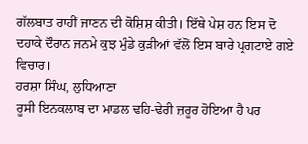ਗੱਲਬਾਤ ਰਾਹੀਂ ਜਾਣਨ ਦੀ ਕੋਸ਼ਿਸ਼ ਕੀਤੀ। ਇੱਥੇ ਪੇਸ਼ ਹਨ ਇਸ ਦੋ ਦਹਾਕੇ ਦੌਰਾਨ ਜਨਮੇ ਕੁਝ ਮੁੰਡੇ ਕੁੜੀਆਂ ਵੱਲੋਂ ਇਸ ਬਾਰੇ ਪ੍ਰਗਟਾਏ ਗਏ ਵਿਚਾਰ।
ਹਰਸ਼ਾ ਸਿੰਘ, ਲੁਧਿਆਣਾ
ਰੂਸੀ ਇਨਕਲਾਬ ਦਾ ਮਾਡਲ ਢਹਿ-ਢੇਰੀ ਜ਼ਰੂਰ ਹੋਇਆ ਹੈ ਪਰ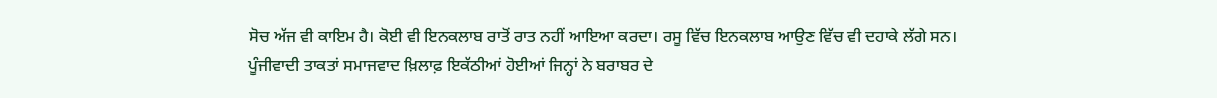ਸੋਚ ਅੱਜ ਵੀ ਕਾਇਮ ਹੈ। ਕੋਈ ਵੀ ਇਨਕਲਾਬ ਰਾਤੋਂ ਰਾਤ ਨਹੀਂ ਆਇਆ ਕਰਦਾ। ਰਸੂ ਵਿੱਚ ਇਨਕਲਾਬ ਆਉਣ ਵਿੱਚ ਵੀ ਦਹਾਕੇ ਲੱਗੇ ਸਨ।
ਪੂੰਜੀਵਾਦੀ ਤਾਕਤਾਂ ਸਮਾਜਵਾਦ ਖ਼ਿਲਾਫ਼ ਇਕੱਠੀਆਂ ਹੋਈਆਂ ਜਿਨ੍ਹਾਂ ਨੇ ਬਰਾਬਰ ਦੇ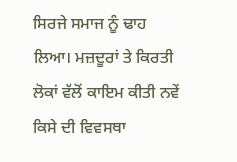ਸਿਰਜੇ ਸਮਾਜ ਨੂੰ ਢਾਹ ਲਿਆ। ਮਜ਼ਦੂਰਾਂ ਤੇ ਕਿਰਤੀ ਲੋਕਾਂ ਵੱਲੋਂ ਕਾਇਮ ਕੀਤੀ ਨਵੇਂ ਕਿਸੇ ਦੀ ਵਿਵਸਥਾ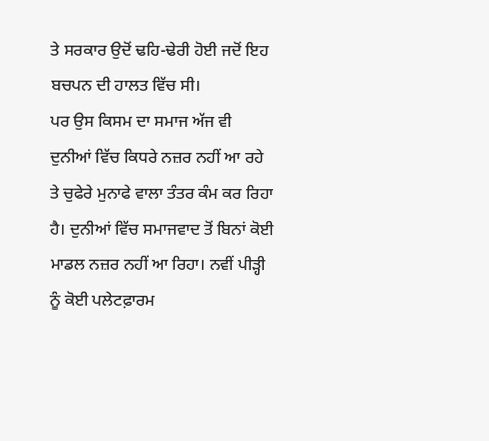ਤੇ ਸਰਕਾਰ ਉਦੋਂ ਢਹਿ-ਢੇਰੀ ਹੋਈ ਜਦੋਂ ਇਹ ਬਚਪਨ ਦੀ ਹਾਲਤ ਵਿੱਚ ਸੀ।
ਪਰ ਉਸ ਕਿਸਮ ਦਾ ਸਮਾਜ ਅੱਜ ਵੀ ਦੁਨੀਆਂ ਵਿੱਚ ਕਿਧਰੇ ਨਜ਼ਰ ਨਹੀਂ ਆ ਰਹੇ ਤੇ ਚੁਫੇਰੇ ਮੁਨਾਫੇ ਵਾਲਾ ਤੰਤਰ ਕੰਮ ਕਰ ਰਿਹਾ ਹੈ। ਦੁਨੀਆਂ ਵਿੱਚ ਸਮਾਜਵਾਦ ਤੋਂ ਬਿਨਾਂ ਕੋਈ ਮਾਡਲ ਨਜ਼ਰ ਨਹੀਂ ਆ ਰਿਹਾ। ਨਵੀਂ ਪੀੜ੍ਹੀ ਨੂੰ ਕੋਈ ਪਲੇਟਫ਼ਾਰਮ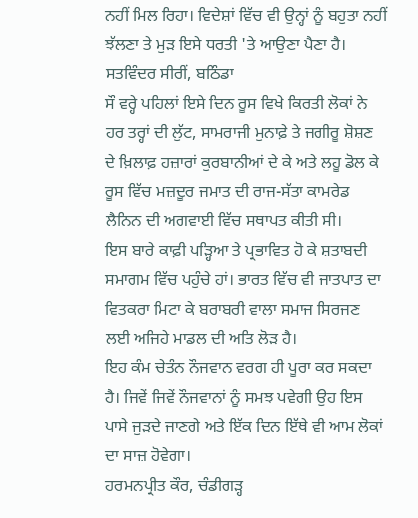ਨਹੀਂ ਮਿਲ ਰਿਹਾ। ਵਿਦੇਸ਼ਾਂ ਵਿੱਚ ਵੀ ਉਨ੍ਹਾਂ ਨੂੰ ਬਹੁਤਾ ਨਹੀਂ ਝੱਲਣਾ ਤੇ ਮੁੜ ਇਸੇ ਧਰਤੀ 'ਤੇ ਆਉਣਾ ਪੈਣਾ ਹੈ।
ਸਤਵਿੰਦਰ ਸੀਰੀਂ, ਬਠਿੰਡਾ
ਸੌ ਵਰ੍ਹੇ ਪਹਿਲਾਂ ਇਸੇ ਦਿਨ ਰੂਸ ਵਿਖੇ ਕਿਰਤੀ ਲੋਕਾਂ ਨੇ ਹਰ ਤਰ੍ਹਾਂ ਦੀ ਲੁੱਟ, ਸਾਮਰਾਜੀ ਮੁਨਾਫ਼ੇ ਤੇ ਜਗੀਰੂ ਸ਼ੋਸ਼ਣ ਦੇ ਖ਼ਿਲਾਫ਼ ਹਜ਼ਾਰਾਂ ਕੁਰਬਾਨੀਆਂ ਦੇ ਕੇ ਅਤੇ ਲਹੂ ਡੋਲ ਕੇ ਰੂਸ ਵਿੱਚ ਮਜ਼ਦੂਰ ਜਮਾਤ ਦੀ ਰਾਜ-ਸੱਤਾ ਕਾਮਰੇਡ ਲੈਨਿਨ ਦੀ ਅਗਵਾਈ ਵਿੱਚ ਸਥਾਪਤ ਕੀਤੀ ਸੀ।
ਇਸ ਬਾਰੇ ਕਾਫ਼ੀ ਪੜ੍ਹਿਆ ਤੇ ਪ੍ਰਭਾਵਿਤ ਹੋ ਕੇ ਸ਼ਤਾਬਦੀ ਸਮਾਗਮ ਵਿੱਚ ਪਹੁੰਚੇ ਹਾਂ। ਭਾਰਤ ਵਿੱਚ ਵੀ ਜਾਤਪਾਤ ਦਾ ਵਿਤਕਰਾ ਮਿਟਾ ਕੇ ਬਰਾਬਰੀ ਵਾਲਾ ਸਮਾਜ ਸਿਰਜਣ ਲਈ ਅਜਿਹੇ ਮਾਡਲ ਦੀ ਅਤਿ ਲੋੜ ਹੈ।
ਇਹ ਕੰਮ ਚੇਤੰਨ ਨੌਜਵਾਨ ਵਰਗ ਹੀ ਪੂਰਾ ਕਰ ਸਕਦਾ ਹੈ। ਜਿਵੇਂ ਜਿਵੇਂ ਨੌਜਵਾਨਾਂ ਨੂੰ ਸਮਝ ਪਵੇਗੀ ਉਹ ਇਸ ਪਾਸੇ ਜੁੜਦੇ ਜਾਣਗੇ ਅਤੇ ਇੱਕ ਦਿਨ ਇੱਥੇ ਵੀ ਆਮ ਲੋਕਾਂ ਦਾ ਸਾਜ਼ ਹੋਵੇਗਾ।
ਹਰਮਨਪ੍ਰੀਤ ਕੌਰ, ਚੰਡੀਗੜ੍ਹ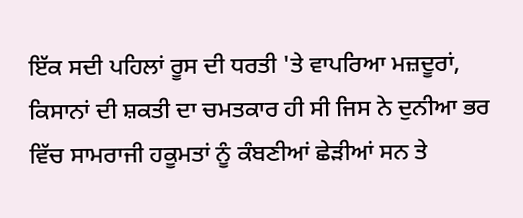ਇੱਕ ਸਦੀ ਪਹਿਲਾਂ ਰੂਸ ਦੀ ਧਰਤੀ 'ਤੇ ਵਾਪਰਿਆ ਮਜ਼ਦੂਰਾਂ, ਕਿਸਾਨਾਂ ਦੀ ਸ਼ਕਤੀ ਦਾ ਚਮਤਕਾਰ ਹੀ ਸੀ ਜਿਸ ਨੇ ਦੁਨੀਆ ਭਰ ਵਿੱਚ ਸਾਮਰਾਜੀ ਹਕੂਮਤਾਂ ਨੂੰ ਕੰਬਣੀਆਂ ਛੇੜੀਆਂ ਸਨ ਤੇ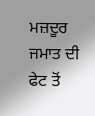ਮਜ਼ਦੂਰ ਜਮਾਤ ਦੀ ਫੇਟ ਤੋਂ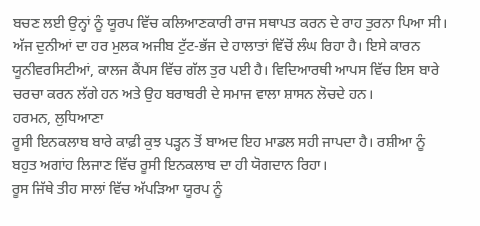ਬਚਣ ਲਈ ਉਨ੍ਹਾਂ ਨੂੰ ਯੂਰਪ ਵਿੱਚ ਕਲਿਆਣਕਾਰੀ ਰਾਜ ਸਥਾਪਤ ਕਰਨ ਦੇ ਰਾਹ ਤੁਰਨਾ ਪਿਆ ਸੀ।
ਅੱਜ ਦੁਨੀਆਂ ਦਾ ਹਰ ਮੁਲਕ ਅਜੀਬ ਟੁੱਟ-ਭੱਜ ਦੇ ਹਾਲਾਤਾਂ ਵਿੱਚੋਂ ਲੰਘ ਰਿਹਾ ਹੈ। ਇਸੇ ਕਾਰਨ ਯੂਨੀਵਰਸਿਟੀਆਂ, ਕਾਲਜ ਕੈਂਪਸ ਵਿੱਚ ਗੱਲ ਤੁਰ ਪਈ ਹੈ। ਵਿਦਿਆਰਥੀ ਆਪਸ ਵਿੱਚ ਇਸ ਬਾਰੇ ਚਰਚਾ ਕਰਨ ਲੱਗੇ ਹਨ ਅਤੇ ਉਹ ਬਰਾਬਰੀ ਦੇ ਸਮਾਜ ਵਾਲਾ ਸ਼ਾਸਨ ਲੋਚਦੇ ਹਨ।
ਹਰਮਨ, ਲੁਧਿਆਣਾ
ਰੂਸੀ ਇਨਕਲਾਬ ਬਾਰੇ ਕਾਫ਼ੀ ਕੁਝ ਪੜ੍ਹਨ ਤੋਂ ਬਾਅਦ ਇਹ ਮਾਡਲ ਸਹੀ ਜਾਪਦਾ ਹੈ। ਰਸ਼ੀਆ ਨੂੰ ਬਹੁਤ ਅਗਾਂਹ ਲਿਜਾਣ ਵਿੱਚ ਰੂਸੀ ਇਨਕਲਾਬ ਦਾ ਹੀ ਯੋਗਦਾਨ ਰਿਹਾ।
ਰੂਸ ਜਿੱਥੇ ਤੀਹ ਸਾਲਾਂ ਵਿੱਚ ਅੱਪੜਿਆ ਯੂਰਪ ਨੂੰ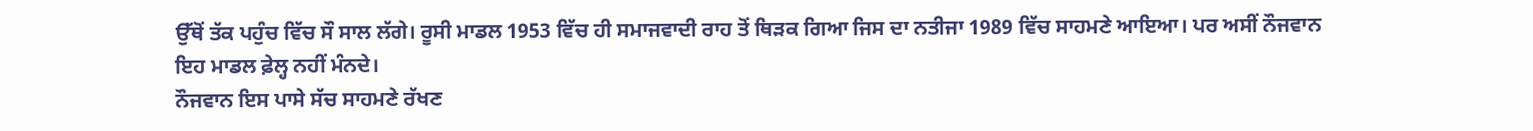ਉੱਥੋਂ ਤੱਕ ਪਹੁੰਚ ਵਿੱਚ ਸੌ ਸਾਲ ਲੱਗੇ। ਰੂਸੀ ਮਾਡਲ 1953 ਵਿੱਚ ਹੀ ਸਮਾਜਵਾਦੀ ਰਾਹ ਤੋਂ ਥਿੜਕ ਗਿਆ ਜਿਸ ਦਾ ਨਤੀਜਾ 1989 ਵਿੱਚ ਸਾਹਮਣੇ ਆਇਆ। ਪਰ ਅਸੀਂ ਨੌਜਵਾਨ ਇਹ ਮਾਡਲ ਫ਼ੇਲ੍ਹ ਨਹੀਂ ਮੰਨਦੇ।
ਨੌਜਵਾਨ ਇਸ ਪਾਸੇ ਸੱਚ ਸਾਹਮਣੇ ਰੱਖਣ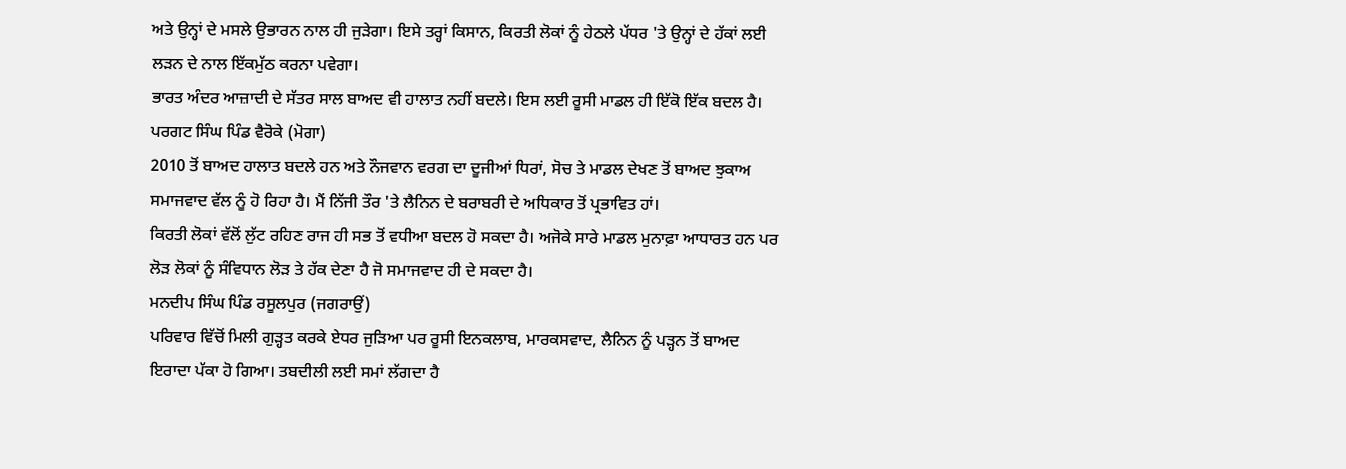ਅਤੇ ਉਨ੍ਹਾਂ ਦੇ ਮਸਲੇ ਉਭਾਰਨ ਨਾਲ ਹੀ ਜੁੜੇਗਾ। ਇਸੇ ਤਰ੍ਹਾਂ ਕਿਸਾਨ, ਕਿਰਤੀ ਲੋਕਾਂ ਨੂੰ ਹੇਠਲੇ ਪੱਧਰ 'ਤੇ ਉਨ੍ਹਾਂ ਦੇ ਹੱਕਾਂ ਲਈ ਲੜਨ ਦੇ ਨਾਲ ਇੱਕਮੁੱਠ ਕਰਨਾ ਪਵੇਗਾ।
ਭਾਰਤ ਅੰਦਰ ਆਜ਼ਾਦੀ ਦੇ ਸੱਤਰ ਸਾਲ ਬਾਅਦ ਵੀ ਹਾਲਾਤ ਨਹੀਂ ਬਦਲੇ। ਇਸ ਲਈ ਰੂਸੀ ਮਾਡਲ ਹੀ ਇੱਕੋ ਇੱਕ ਬਦਲ ਹੈ।
ਪਰਗਟ ਸਿੰਘ ਪਿੰਡ ਵੈਰੋਕੇ (ਮੋਗਾ)
2010 ਤੋਂ ਬਾਅਦ ਹਾਲਾਤ ਬਦਲੇ ਹਨ ਅਤੇ ਨੌਜਵਾਨ ਵਰਗ ਦਾ ਦੂਜੀਆਂ ਧਿਰਾਂ, ਸੋਚ ਤੇ ਮਾਡਲ ਦੇਖਣ ਤੋਂ ਬਾਅਦ ਝੁਕਾਅ ਸਮਾਜਵਾਦ ਵੱਲ ਨੂੰ ਹੋ ਰਿਹਾ ਹੈ। ਮੈਂ ਨਿੱਜੀ ਤੌਰ 'ਤੇ ਲੈਨਿਨ ਦੇ ਬਰਾਬਰੀ ਦੇ ਅਧਿਕਾਰ ਤੋਂ ਪ੍ਰਭਾਵਿਤ ਹਾਂ।
ਕਿਰਤੀ ਲੋਕਾਂ ਵੱਲੋਂ ਲੁੱਟ ਰਹਿਣ ਰਾਜ ਹੀ ਸਭ ਤੋਂ ਵਧੀਆ ਬਦਲ ਹੋ ਸਕਦਾ ਹੈ। ਅਜੋਕੇ ਸਾਰੇ ਮਾਡਲ ਮੁਨਾਫ਼ਾ ਆਧਾਰਤ ਹਨ ਪਰ ਲੋੜ ਲੋਕਾਂ ਨੂੰ ਸੰਵਿਧਾਨ ਲੋੜ ਤੇ ਹੱਕ ਦੇਣਾ ਹੈ ਜੋ ਸਮਾਜਵਾਦ ਹੀ ਦੇ ਸਕਦਾ ਹੈ।
ਮਨਦੀਪ ਸਿੰਘ ਪਿੰਡ ਰਸੂਲਪੁਰ (ਜਗਰਾਉਂ)
ਪਰਿਵਾਰ ਵਿੱਚੋਂ ਮਿਲੀ ਗੁੜ੍ਹਤ ਕਰਕੇ ਏਧਰ ਜੁੜਿਆ ਪਰ ਰੂਸੀ ਇਨਕਲਾਬ, ਮਾਰਕਸਵਾਦ, ਲੈਨਿਨ ਨੂੰ ਪੜ੍ਹਨ ਤੋਂ ਬਾਅਦ ਇਰਾਦਾ ਪੱਕਾ ਹੋ ਗਿਆ। ਤਬਦੀਲੀ ਲਈ ਸਮਾਂ ਲੱਗਦਾ ਹੈ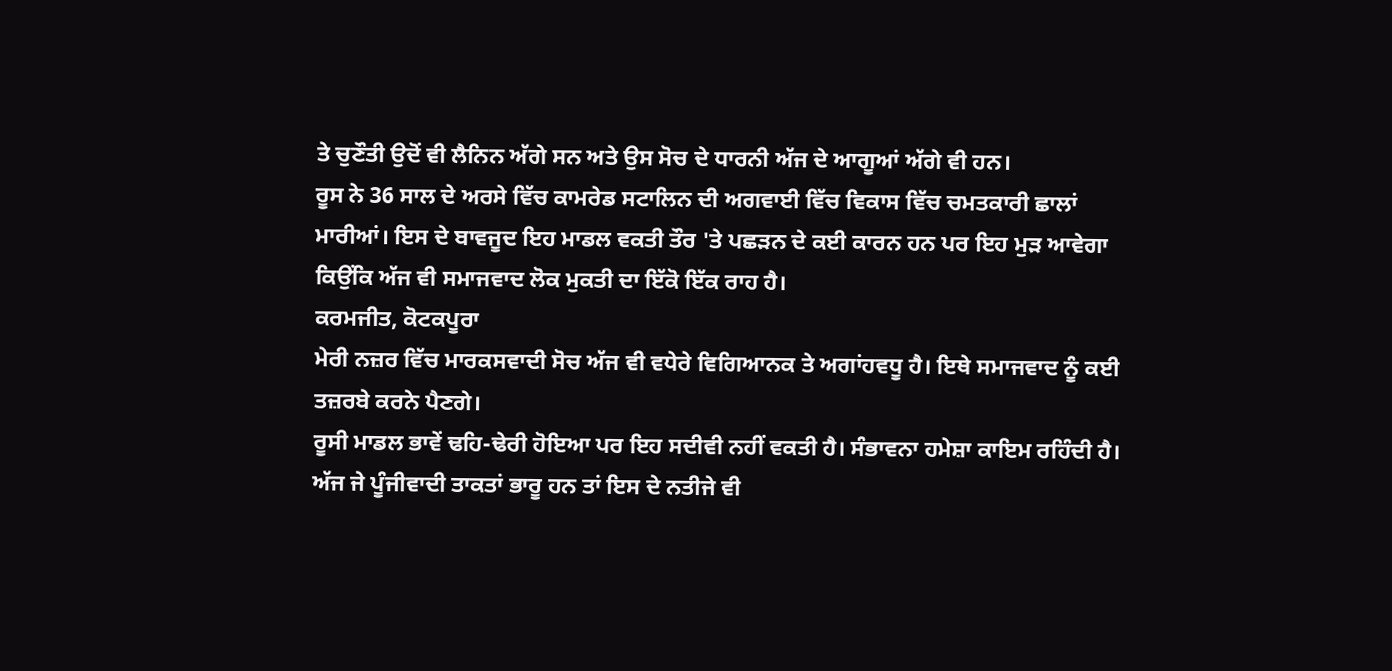ਤੇ ਚੁਣੌਤੀ ਉਦੋਂ ਵੀ ਲੈਨਿਨ ਅੱਗੇ ਸਨ ਅਤੇ ਉਸ ਸੋਚ ਦੇ ਧਾਰਨੀ ਅੱਜ ਦੇ ਆਗੂਆਂ ਅੱਗੇ ਵੀ ਹਨ।
ਰੂਸ ਨੇ 36 ਸਾਲ ਦੇ ਅਰਸੇ ਵਿੱਚ ਕਾਮਰੇਡ ਸਟਾਲਿਨ ਦੀ ਅਗਵਾਈ ਵਿੱਚ ਵਿਕਾਸ ਵਿੱਚ ਚਮਤਕਾਰੀ ਛਾਲਾਂ ਮਾਰੀਆਂ। ਇਸ ਦੇ ਬਾਵਜੂਦ ਇਹ ਮਾਡਲ ਵਕਤੀ ਤੌਰ 'ਤੇ ਪਛੜਨ ਦੇ ਕਈ ਕਾਰਨ ਹਨ ਪਰ ਇਹ ਮੁੜ ਆਵੇਗਾ ਕਿਉਂਕਿ ਅੱਜ ਵੀ ਸਮਾਜਵਾਦ ਲੋਕ ਮੁਕਤੀ ਦਾ ਇੱਕੋ ਇੱਕ ਰਾਹ ਹੈ।
ਕਰਮਜੀਤ, ਕੋਟਕਪੂਰਾ
ਮੇਰੀ ਨਜ਼ਰ ਵਿੱਚ ਮਾਰਕਸਵਾਦੀ ਸੋਚ ਅੱਜ ਵੀ ਵਧੇਰੇ ਵਿਗਿਆਨਕ ਤੇ ਅਗਾਂਹਵਧੂ ਹੈ। ਇਥੇ ਸਮਾਜਵਾਦ ਨੂੰ ਕਈ ਤਜ਼ਰਬੇ ਕਰਨੇ ਪੈਣਗੇ।
ਰੂਸੀ ਮਾਡਲ ਭਾਵੇਂ ਢਹਿ-ਢੇਰੀ ਹੋਇਆ ਪਰ ਇਹ ਸਦੀਵੀ ਨਹੀਂ ਵਕਤੀ ਹੈ। ਸੰਭਾਵਨਾ ਹਮੇਸ਼ਾ ਕਾਇਮ ਰਹਿੰਦੀ ਹੈ। ਅੱਜ ਜੇ ਪੂੰਜੀਵਾਦੀ ਤਾਕਤਾਂ ਭਾਰੂ ਹਨ ਤਾਂ ਇਸ ਦੇ ਨਤੀਜੇ ਵੀ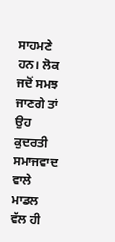ਸਾਹਮਣੇ ਹਨ। ਲੋਕ ਜਦੋਂ ਸਮਝ ਜਾਣਗੇ ਤਾਂ ਉਹ ਕੁਦਰਤੀ ਸਮਾਜਵਾਦ ਵਾਲੇ ਮਾਡਲ ਵੱਲ ਹੀ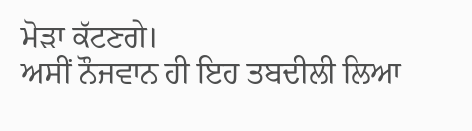ਮੋੜਾ ਕੱਟਣਗੇ।
ਅਸੀਂ ਨੌਜਵਾਨ ਹੀ ਇਹ ਤਬਦੀਲੀ ਲਿਆ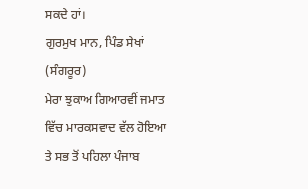ਸਕਦੇ ਹਾਂ।
ਗੁਰਮੁਖ ਮਾਨ, ਪਿੰਡ ਸੇਖਾਂ (ਸੰਗਰੂਰ)
ਮੇਰਾ ਝੁਕਾਅ ਗਿਆਰਵੀਂ ਜਮਾਤ ਵਿੱਚ ਮਾਰਕਸਵਾਦ ਵੱਲ ਹੋਇਆ ਤੇ ਸਭ ਤੋਂ ਪਹਿਲਾ ਪੰਜਾਬ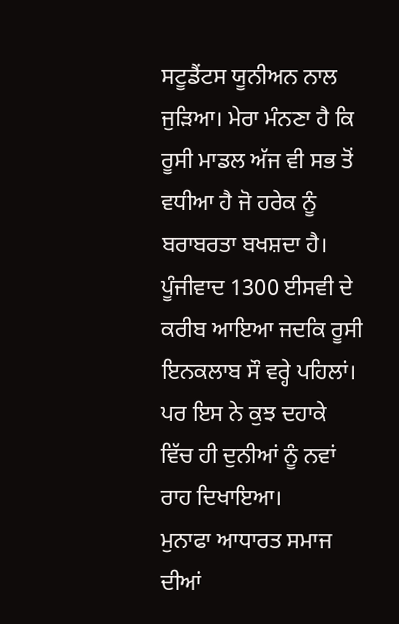ਸਟੂਡੈਂਟਸ ਯੂਨੀਅਨ ਨਾਲ ਜੁੜਿਆ। ਮੇਰਾ ਮੰਨਣਾ ਹੈ ਕਿ ਰੂਸੀ ਮਾਡਲ ਅੱਜ ਵੀ ਸਭ ਤੋਂ ਵਧੀਆ ਹੈ ਜੋ ਹਰੇਕ ਨੂੰ ਬਰਾਬਰਤਾ ਬਖਸ਼ਦਾ ਹੈ।
ਪੂੰਜੀਵਾਦ 1300 ਈਸਵੀ ਦੇ ਕਰੀਬ ਆਇਆ ਜਦਕਿ ਰੂਸੀ ਇਨਕਲਾਬ ਸੌ ਵਰ੍ਹੇ ਪਹਿਲਾਂ। ਪਰ ਇਸ ਨੇ ਕੁਝ ਦਹਾਕੇ ਵਿੱਚ ਹੀ ਦੁਨੀਆਂ ਨੂੰ ਨਵਾਂ ਰਾਹ ਦਿਖਾਇਆ।
ਮੁਨਾਫਾ ਆਧਾਰਤ ਸਮਾਜ ਦੀਆਂ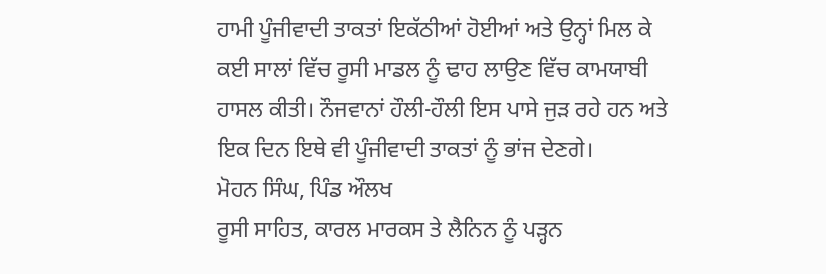ਹਾਮੀ ਪੂੰਜੀਵਾਦੀ ਤਾਕਤਾਂ ਇਕੱਠੀਆਂ ਹੋਈਆਂ ਅਤੇ ਉਨ੍ਹਾਂ ਮਿਲ ਕੇ ਕਈ ਸਾਲਾਂ ਵਿੱਚ ਰੂਸੀ ਮਾਡਲ ਨੂੰ ਢਾਹ ਲਾਉਣ ਵਿੱਚ ਕਾਮਯਾਬੀ ਹਾਸਲ ਕੀਤੀ। ਨੌਜਵਾਨਾਂ ਹੌਲੀ-ਹੌਲੀ ਇਸ ਪਾਸੇ ਜੁੜ ਰਹੇ ਹਨ ਅਤੇ ਇਕ ਦਿਨ ਇਥੇ ਵੀ ਪੂੰਜੀਵਾਦੀ ਤਾਕਤਾਂ ਨੂੰ ਭਾਂਜ ਦੇਣਗੇ।
ਮੋਹਨ ਸਿੰਘ, ਪਿੰਡ ਔਲਖ
ਰੂਸੀ ਸਾਹਿਤ, ਕਾਰਲ ਮਾਰਕਸ ਤੇ ਲੈਨਿਨ ਨੂੰ ਪੜ੍ਹਨ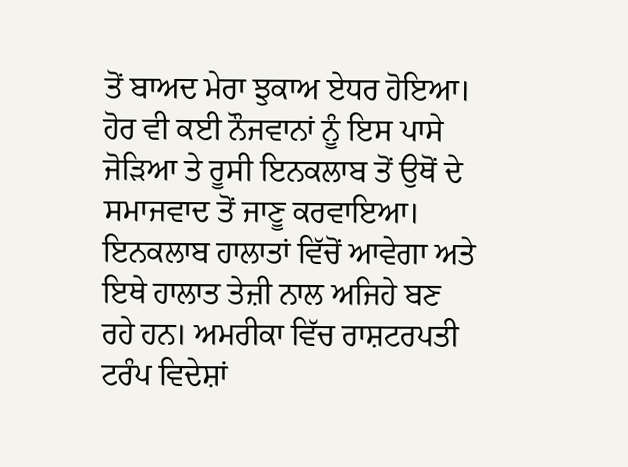ਤੋਂ ਬਾਅਦ ਮੇਰਾ ਝੁਕਾਅ ਏਧਰ ਹੋਇਆ। ਹੋਰ ਵੀ ਕਈ ਨੌਜਵਾਨਾਂ ਨੂੰ ਇਸ ਪਾਸੇ ਜੋੜਿਆ ਤੇ ਰੂਸੀ ਇਨਕਲਾਬ ਤੋਂ ਉਥੋਂ ਦੇ ਸਮਾਜਵਾਦ ਤੋਂ ਜਾਣੂ ਕਰਵਾਇਆ।
ਇਨਕਲਾਬ ਹਾਲਾਤਾਂ ਵਿੱਚੋਂ ਆਵੇਗਾ ਅਤੇ ਇਥੇ ਹਾਲਾਤ ਤੇਜ਼ੀ ਨਾਲ ਅਜਿਹੇ ਬਣ ਰਹੇ ਹਨ। ਅਮਰੀਕਾ ਵਿੱਚ ਰਾਸ਼ਟਰਪਤੀ ਟਰੰਪ ਵਿਦੇਸ਼ਾਂ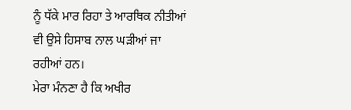ਨੂੰ ਧੱਕੇ ਮਾਰ ਰਿਹਾ ਤੇ ਆਰਥਿਕ ਨੀਤੀਆਂ ਵੀ ਉਸੇ ਹਿਸਾਬ ਨਾਲ ਘੜੀਆਂ ਜਾ ਰਹੀਆਂ ਹਨ।
ਮੇਰਾ ਮੰਨਣਾ ਹੈ ਕਿ ਅਖੀਰ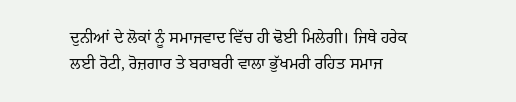ਦੁਨੀਆਂ ਦੇ ਲੋਕਾਂ ਨੂੰ ਸਮਾਜਵਾਦ ਵਿੱਚ ਹੀ ਢੋਈ ਮਿਲੇਗੀ। ਜਿਥੇ ਹਰੇਕ ਲਈ ਰੋਟੀ, ਰੋਜ਼ਗਾਰ ਤੇ ਬਰਾਬਰੀ ਵਾਲਾ ਭੁੱਖਮਰੀ ਰਹਿਤ ਸਮਾਜ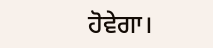ਹੋਵੇਗਾ।